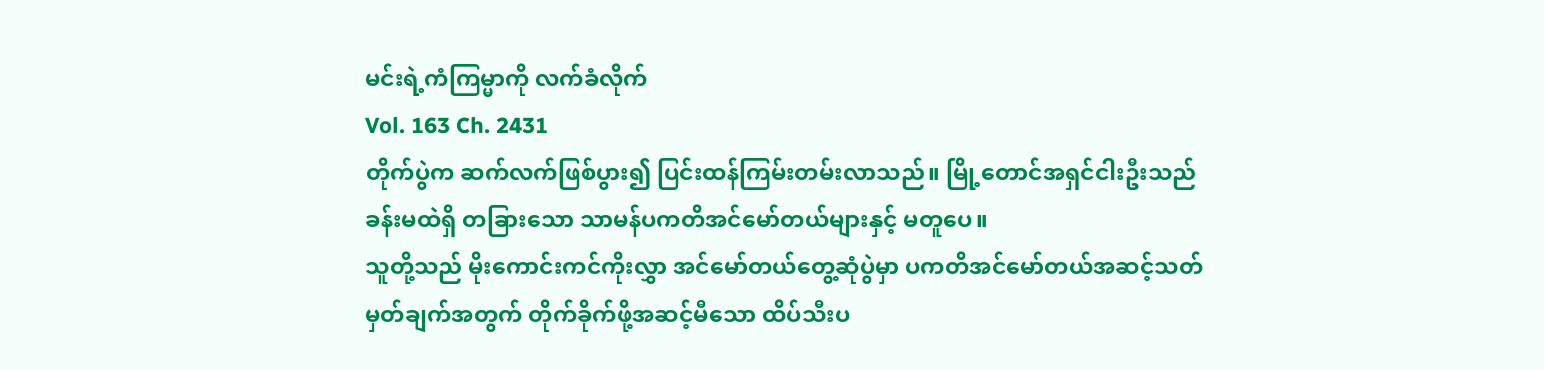မင်းရဲ့ကံကြမ္မာကို လက်ခံလိုက်
Vol. 163 Ch. 2431
တိုက်ပွဲက ဆက်လက်ဖြစ်ပွား၍ ပြင်းထန်ကြမ်းတမ်းလာသည်။ မြို့တောင်အရှင်ငါးဦးသည် ခန်းမထဲရှိ တခြားသော သာမန်ပကတိအင်မော်တယ်များနှင့် မတူပေ။
သူတို့သည် မိုးကောင်းကင်ကိုးလွှာ အင်မော်တယ်တွေ့ဆုံပွဲမှာ ပကတိအင်မော်တယ်အဆင့်သတ်မှတ်ချက်အတွက် တိုက်ခိုက်ဖို့အဆင့်မီသော ထိပ်သီးပ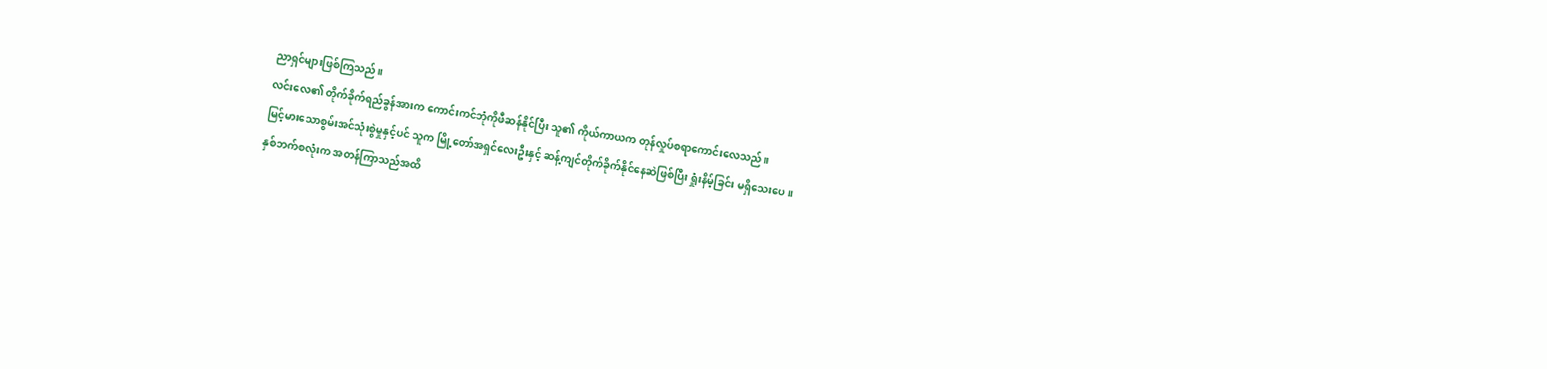ညာရှင်များဖြစ်ကြသည်။
လင်းလေ၏ တိုက်ခိုက်ရည်ခွန်အားက ကောင်းကင်ဘုံကိုဖီဆန်နိုင်ပြီး သူ၏ ကိုယ်ကာယက တုန်လှုပ်စရာကောင်းလေသည်။
မြင့်မားသောစွမ်းအင်သုံးစွဲမှုနှင့်ပင် သူက မြို့တော်အရှင်လေးဦးနှင့် ဆန့်ကျင်တိုက်ခိုက်နိုင်နေဆဲဖြစ်ပြီး ရှုံးနိမ့်ခြင်း မရှိသေးပေ။
နှစ်ဘက်စလုံးက အတန်ကြာသည်အထိ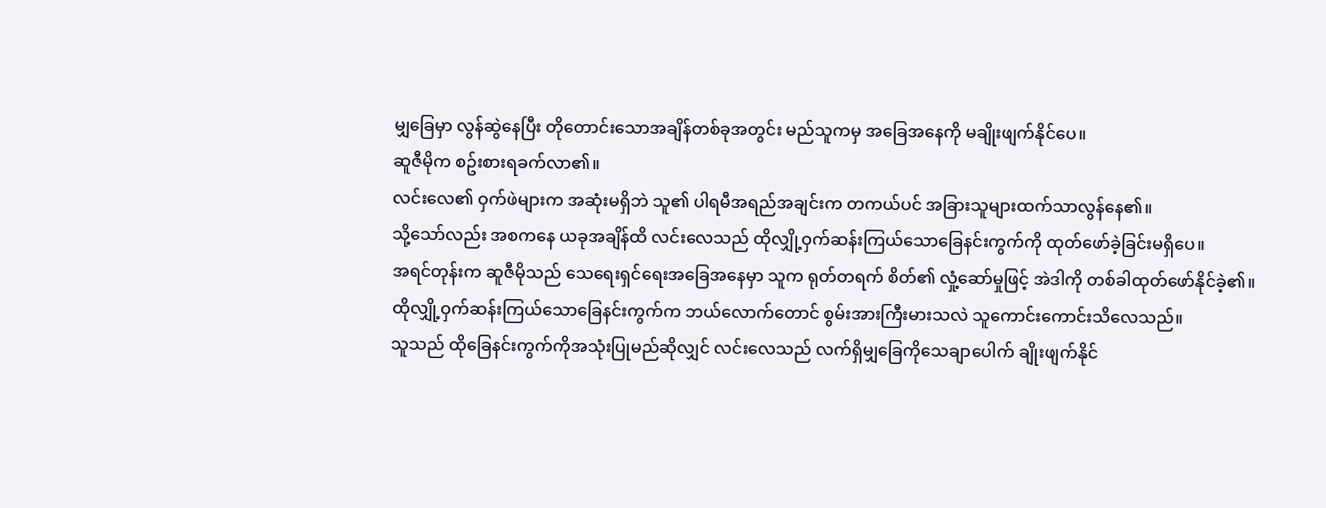မျှခြေမှာ လွန်ဆွဲနေပြီး တိုတောင်းသောအချိန်တစ်ခုအတွင်း မည်သူကမှ အခြေအနေကို မချိုးဖျက်နိုင်ပေ။
ဆူဇီမိုက စဥ်းစားရခက်လာ၏။
လင်းလေ၏ ဝှက်ဖဲများက အဆုံးမရှိဘဲ သူ၏ ပါရမီအရည်အချင်းက တကယ်ပင် အခြားသူများထက်သာလွန်နေ၏။
သို့သော်လည်း အစကနေ ယခုအချိန်ထိ လင်းလေသည် ထိုလျှို့ဝှက်ဆန်းကြယ်သောခြေနင်းကွက်ကို ထုတ်ဖော်ခဲ့ခြင်းမရှိပေ။
အရင်တုန်းက ဆူဇီမိုသည် သေရေးရှင်ရေးအခြေအနေမှာ သူက ရုတ်တရက် စိတ်၏ လှုံ့ဆော်မှုဖြင့် အဲဒါကို တစ်ခါထုတ်ဖော်နိုင်ခဲ့၏။
ထိုလျှို့ဝှက်ဆန်းကြယ်သောခြေနင်းကွက်က ဘယ်လောက်တောင် စွမ်းအားကြီးမားသလဲ သူကောင်းကောင်းသိလေသည်။
သူသည် ထိုခြေနင်းကွက်ကိုအသုံးပြုမည်ဆိုလျှင် လင်းလေသည် လက်ရှိမျှခြေကိုသေချာပေါက် ချိုးဖျက်နိုင်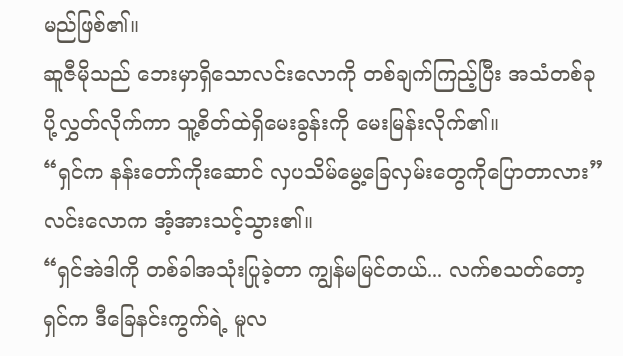မည်ဖြစ်၏။
ဆူဇီမိုသည် ဘေးမှာရှိသောလင်းလောကို တစ်ချက်ကြည့်ပြီး အသံတစ်ခုပို့လွှတ်လိုက်ကာ သူ့စိတ်ထဲရှိမေးခွန်းကို မေးမြန်းလိုက်၏။
“ရှင်က နန်းတော်ကိုးဆောင် လှပသိမ်မွေ့ခြေလှမ်းတွေကိုပြောတာလား”
လင်းလောက အံ့အားသင့်သွား၏။
“ရှင်အဲဒါကို တစ်ခါအသုံးပြုခဲ့တာ ကျွန်မမြင်တယ်... လက်စသတ်တော့ ရှင်က ဒီခြေနင်းကွက်ရဲ့ မူလ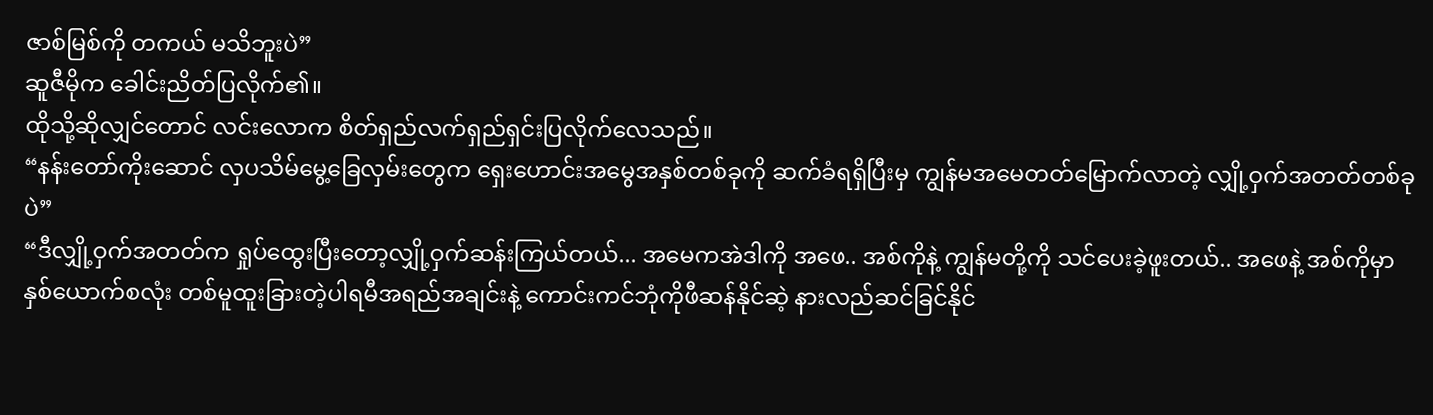ဇာစ်မြစ်ကို တကယ် မသိဘူးပဲ”
ဆူဇီမိုက ခေါင်းညိတ်ပြလိုက်၏။
ထိုသို့ဆိုလျှင်တောင် လင်းလောက စိတ်ရှည်လက်ရှည်ရှင်းပြလိုက်လေသည်။
“နန်းတော်ကိုးဆောင် လှပသိမ်မွေ့ခြေလှမ်းတွေက ရှေးဟောင်းအမွေအနှစ်တစ်ခုကို ဆက်ခံရရှိပြီးမှ ကျွန်မအမေတတ်မြောက်လာတဲ့ လျှို့ဝှက်အတတ်တစ်ခုပဲ”
“ဒီလျှို့ဝှက်အတတ်က ရှုပ်ထွေးပြီးတော့လျှို့ဝှက်ဆန်းကြယ်တယ်... အမေကအဲဒါကို အဖေ.. အစ်ကိုနဲ့ ကျွန်မတို့ကို သင်ပေးခဲ့ဖူးတယ်.. အဖေနဲ့ အစ်ကိုမှာ နှစ်ယောက်စလုံး တစ်မူထူးခြားတဲ့ပါရမီအရည်အချင်းနဲ့ ကောင်းကင်ဘုံကိုဖီဆန်နိုင်ဆဲ့ နားလည်ဆင်ခြင်နိုင်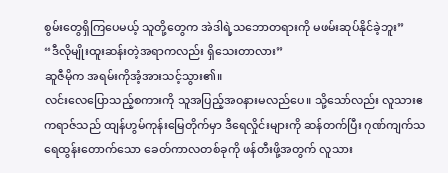စွမ်းတွေရှိကြပေမယ့် သူတို့တွေက အဲဒါရဲ့သဘောတရားကို မဖမ်းဆုပ်နိုင်ခဲ့ဘူး”
“ဒီလိုမျိုးထူးဆန်းတဲ့အရာကလည်း ရှိသေးတာလား”
ဆူဇီမိုက အရမ်းကိုအံ့အားသင့်သွား၏။
လင်းလေပြောသည့်စကားကို သူအပြည့်အဝနားမလည်ပေ။ သို့သော်လည်း လူသားဧကရာဇ်သည် ထျန်ဟွမ်ကုန်းမြေတိုက်မှာ ဒီရေလှိုင်းများကို ဆန်တက်ပြီး ဂုဏ်ကျက်သရေထွန်းတောက်သော ခေတ်ကာလတစ်ခုကို ဖန်တီးဖို့အတွက် လူသား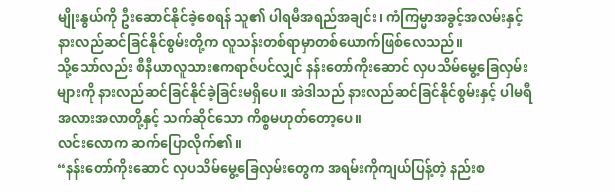မျိုးနွယ်ကို ဦးဆောင်နိုင်ခဲ့စေရန် သူ၏ ပါရမီအရည်အချင်း၊ ကံကြမ္မာအခွင့်အလမ်းနှင့် နားလည်ဆင်ခြင်နိုင်စွမ်းတို့က လူသန်းတစ်ရာမှာတစ်ယောက်ဖြစ်လေသည်။
သို့သော်လည်း စီနီယာလူသားဧကရာဇ်ပင်လျှင် နန်းတော်ကိုးဆောင် လှပသိမ်မွေ့ခြေလှမ်းများကို နားလည်ဆင်ခြင်နိုင်ခဲ့ခြင်းမရှိပေ။ အဲဒါသည် နားလည်ဆင်ခြင်နိုင်စွမ်းနှင့် ပါမရီအလားအလာတို့နှင့် သက်ဆိုင်သော ကိစ္စမဟုတ်တော့ပေ။
လင်းလောက ဆက်ပြောလိုက်၏။
“နန်းတော်ကိုးဆောင် လှပသိမ်မွေ့ခြေလှမ်းတွေက အရမ်းကိုကျယ်ပြန့်တဲ့ နည်းစ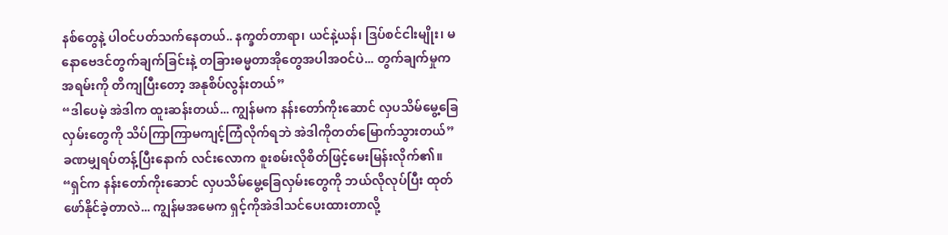နစ်တွေနဲ့ ပါဝင်ပတ်သက်နေတယ်.. နက္ခတ်တာရာ၊ ယင်နဲ့ယန်၊ ဒြပ်စင်ငါးမျိုး၊ မနောဗေဒင်တွက်ချက်ခြင်းနဲ့ တခြားဓမ္မတာအိုတွေအပါအဝင်ပဲ... တွက်ချက်မှုက အရမ်းကို တိကျပြီးတော့ အနုစိပ်လွန်းတယ်”
“ဒါပေမဲ့ အဲဒါက ထူးဆန်းတယ်... ကျွန်မက နန်းတော်ကိုးဆောင် လှပသိမ်မွေ့ခြေလှမ်းတွေကို သိပ်ကြာကြာမကျင့်ကြံလိုက်ရဘဲ အဲဒါကိုတတ်မြောက်သွားတယ်”
ခဏမျှရပ်တန့်ပြီးနောက် လင်းလောက စူးစမ်းလိုစိတ်ဖြင့်မေးမြန်းလိုက်၏။
“ရှင်က နန်းတော်ကိုးဆောင် လှပသိမ်မွေ့ခြေလှမ်းတွေကို ဘယ်လိုလုပ်ပြီး ထုတ်ဖော်နိုင်ခဲ့တာလဲ... ကျွန်မအမေက ရှင့်ကိုအဲဒါသင်ပေးထားတာလို့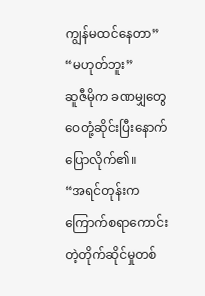ကျွန်မထင်နေတာ”
“မဟုတ်ဘူး”
ဆူဇီမိုက ခဏမျှတွေဝေတုံ့ဆိုင်းပြီးနောက် ပြောလိုက်၏။
“အရင်တုန်းက ကြောက်စရာကောင်းတဲ့တိုက်ဆိုင်မှုတစ်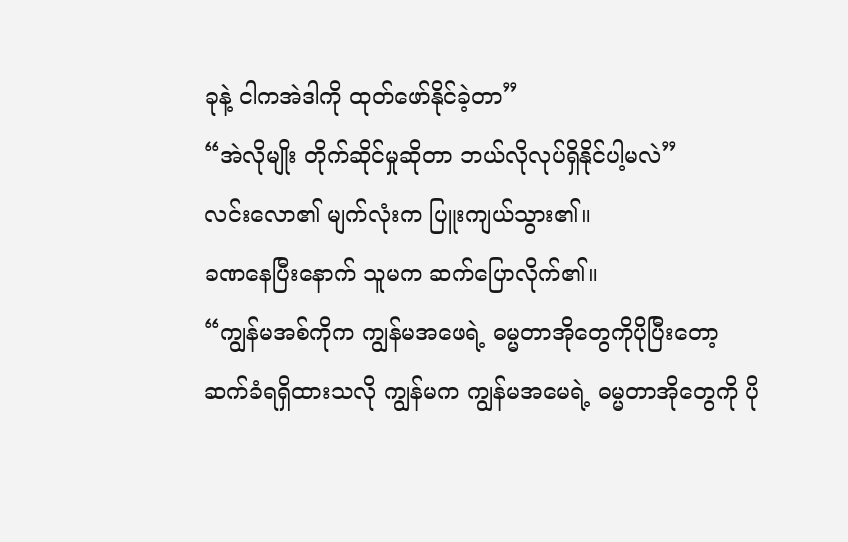ခုနဲ့ ငါကအဲဒါကို ထုတ်ဖော်နိုင်ခဲ့တာ”
“အဲလိုမျိုး တိုက်ဆိုင်မှုဆိုတာ ဘယ်လိုလုပ်ရှိနိုင်ပါ့မလဲ”
လင်းလော၏ မျက်လုံးက ပြူးကျယ်သွား၏။
ခဏနေပြီးနောက် သူမက ဆက်ပြောလိုက်၏။
“ကျွန်မအစ်ကိုက ကျွန်မအဖေရဲ့ ဓမ္မတာအိုတွေကိုပိုပြီးတော့ ဆက်ခံရရှိထားသလို ကျွန်မက ကျွန်မအမေရဲ့ ဓမ္မတာအိုတွေကို ပို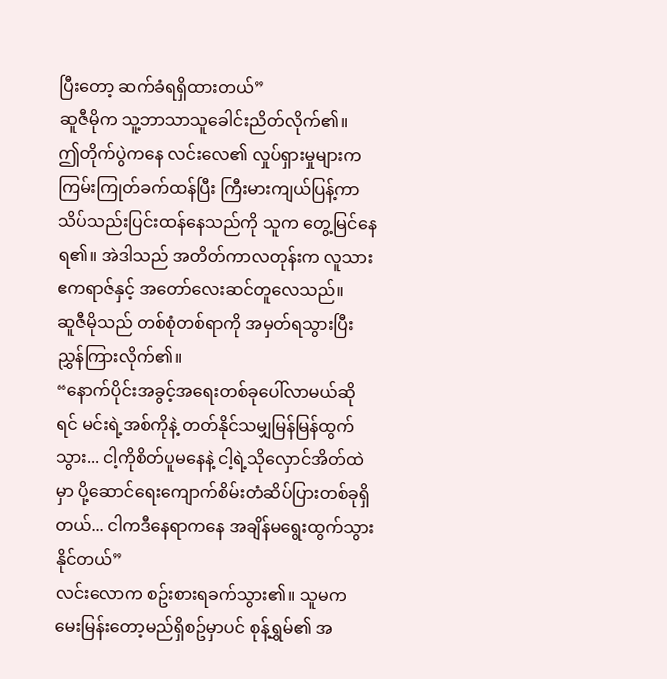ပြီးတော့ ဆက်ခံရရှိထားတယ်”
ဆူဇီမိုက သူ့ဘာသာသူခေါင်းညိတ်လိုက်၏။
ဤတိုက်ပွဲကနေ လင်းလေ၏ လှုပ်ရှားမှုများက ကြမ်းကြုတ်ခက်ထန်ပြီး ကြီးမားကျယ်ပြန့်ကာ သိပ်သည်းပြင်းထန်နေသည်ကို သူက တွေ့မြင်နေရ၏။ အဲဒါသည် အတိတ်ကာလတုန်းက လူသားဧကရာဇ်နှင့် အတော်လေးဆင်တူလေသည်။
ဆူဇီမိုသည် တစ်စုံတစ်ရာကို အမှတ်ရသွားပြီး ညွှန်ကြားလိုက်၏။
“နောက်ပိုင်းအခွင့်အရေးတစ်ခုပေါ်လာမယ်ဆိုရင် မင်းရဲ့အစ်ကိုနဲ့ တတ်နိုင်သမျှမြန်မြန်ထွက်သွား... ငါ့ကိုစိတ်ပူမနေနဲ့ ငါ့ရဲ့သိုလှောင်အိတ်ထဲမှာ ပို့ဆောင်ရေးကျောက်စိမ်းတံဆိပ်ပြားတစ်ခုရှိတယ်... ငါကဒီနေရာကနေ အချိန်မရွေးထွက်သွားနိုင်တယ်”
လင်းလောက စဥ်းစားရခက်သွား၏။ သူမက မေးမြန်းတော့မည်ရှိစဥ်မှာပင် စုန့်ရွှမ်၏ အ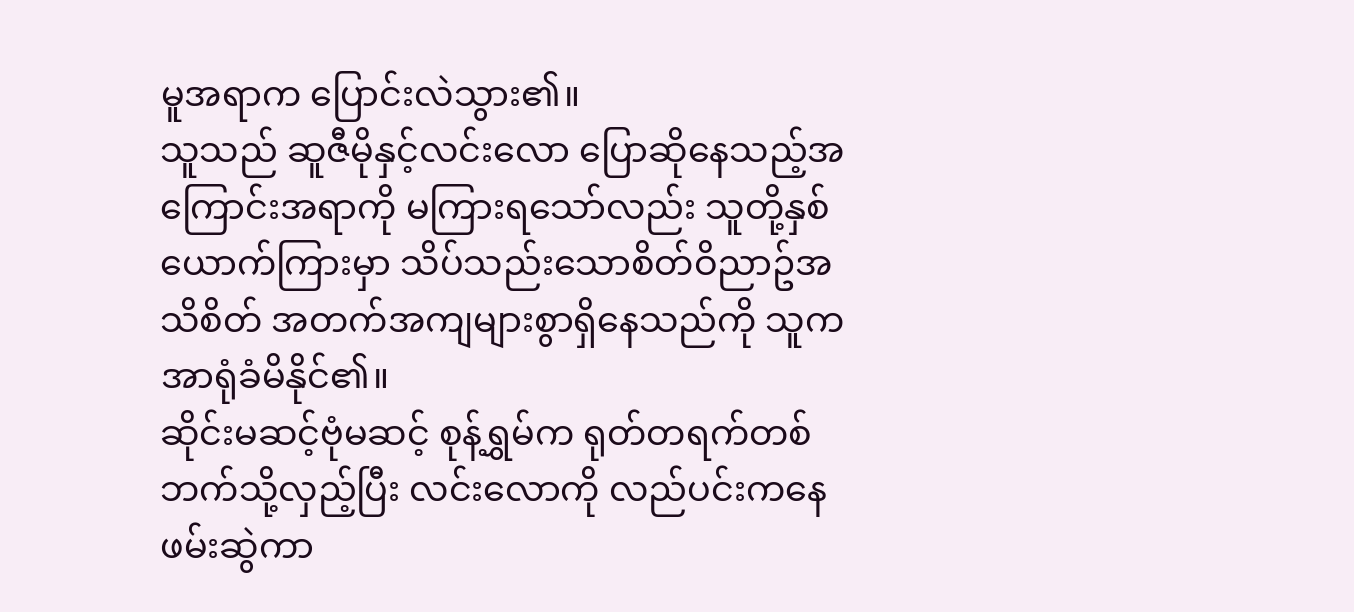မူအရာက ပြောင်းလဲသွား၏။
သူသည် ဆူဇီမိုနှင့်လင်းလော ပြောဆိုနေသည့်အကြောင်းအရာကို မကြားရသော်လည်း သူတို့နှစ်ယောက်ကြားမှာ သိပ်သည်းသောစိတ်ဝိညာဥ်အသိစိတ် အတက်အကျများစွာရှိနေသည်ကို သူကအာရုံခံမိနိုင်၏။
ဆိုင်းမဆင့်ဗုံမဆင့် စုန့်ရွှမ်က ရုတ်တရက်တစ်ဘက်သို့လှည့်ပြီး လင်းလောကို လည်ပင်းကနေဖမ်းဆွဲကာ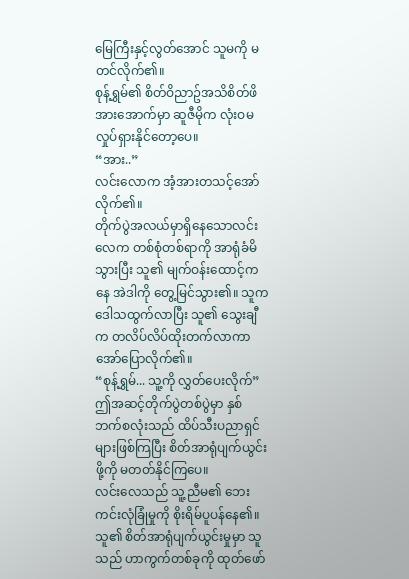မြေကြီးနှင့်လွတ်အောင် သူမကို မတင်လိုက်၏။
စုန့်ရွှမ်၏ စိတ်ဝိညာဥ်အသိစိတ်ဖိအားအောက်မှာ ဆူဇီမိုက လုံးဝမလှုပ်ရှားနိုင်တော့ပေ။
“အား..”
လင်းလောက အံ့အားတသင့်အော်လိုက်၏။
တိုက်ပွဲအလယ်မှာရှိနေသောလင်းလေက တစ်စုံတစ်ရာကို အာရုံခံမိသွားပြီး သူ၏ မျက်ဝန်းထောင့်ကနေ အဲဒါကို တွေ့မြင်သွား၏။ သူက ဒေါသထွက်လာပြီး သူ၏ သွေးချီက တလိပ်လိပ်ထိုးတက်လာကာ အော်ပြောလိုက်၏။
“စုန့်ရွှမ်... သူ့ကို လွှတ်ပေးလိုက်”
ဤအဆင့်တိုက်ပွဲတစ်ပွဲမှာ နှစ်ဘက်စလုံးသည် ထိပ်သီးပညာရှင်များဖြစ်ကြပြီး စိတ်အာရုံပျက်ယွင်းဖို့ကို မတတ်နိုင်ကြပေ။
လင်းလေသည် သူ့ညီမ၏ ဘေးကင်းလုံခြုံမှုကို စိုးရိမ်ပူပန်နေ၏။ သူ၏ စိတ်အာရုံပျက်ယွင်းမှုမှာ သူသည် ဟာကွက်တစ်ခုကို ထုတ်ဖော်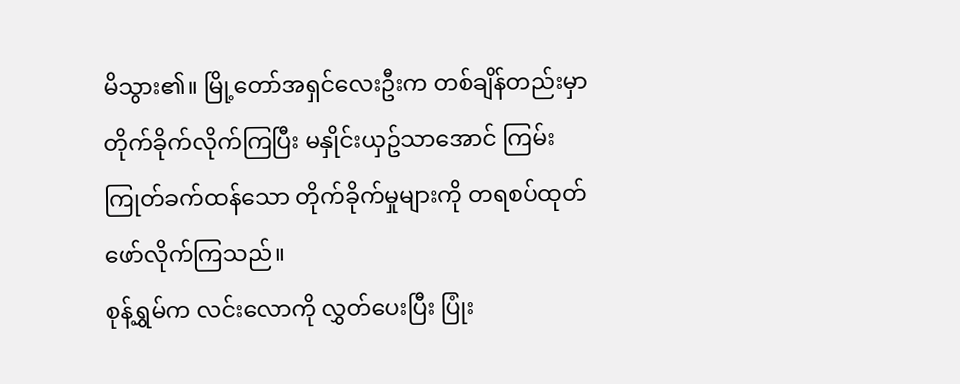မိသွား၏။ မြို့တော်အရှင်လေးဦးက တစ်ချိန်တည်းမှာ တိုက်ခိုက်လိုက်ကြပြီး မနှိုင်းယှဥ်သာအောင် ကြမ်းကြုတ်ခက်ထန်သော တိုက်ခိုက်မှုများကို တရစပ်ထုတ်ဖော်လိုက်ကြသည်။
စုန့်ရွှမ်က လင်းလောကို လွှတ်ပေးပြီး ပြုံး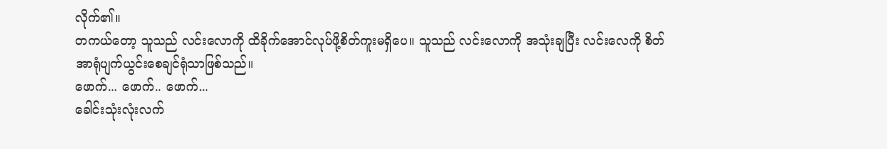လိုက်၏။
တကယ်တော့ သူသည် လင်းလောကို ထိခိုက်အောင်လုပ်ဖို့စိတ်ကူးမရှိပေ။ သူသည် လင်းလောကို အသုံးချပြီး လင်းလေကို စိတ်အာရုံပျက်ယွင်းစေချင်ရုံသာဖြစ်သည်။
ဖောက်... ဖောက်.. ဖောက်...
ခေါင်းသုံးလုံးလက်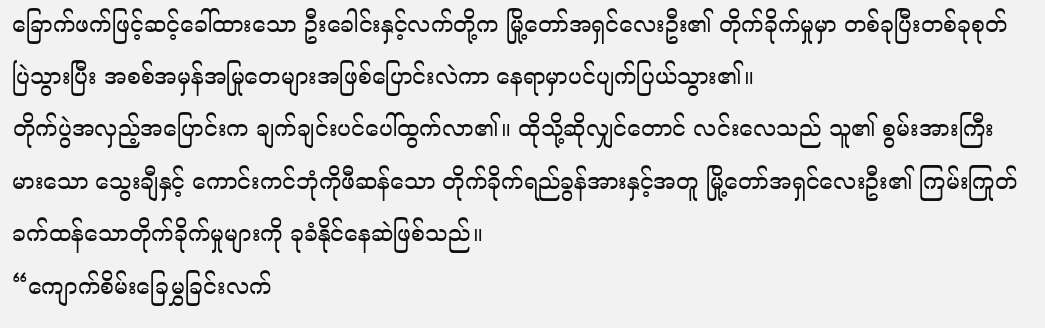ခြောက်ဖက်ဖြင့်ဆင့်ခေါ်ထားသော ဦးခေါင်းနှင့်လက်တို့က မြို့တော်အရှင်လေးဦး၏ တိုက်ခိုက်မှုမှာ တစ်ခုပြီးတစ်ခုစုတ်ပြဲသွားပြီး အစစ်အမှန်အမြုတေများအဖြစ်ပြောင်းလဲကာ နေရာမှာပင်ပျက်ပြယ်သွား၏။
တိုက်ပွဲအလှည့်အပြောင်းက ချက်ချင်းပင်ပေါ်ထွက်လာ၏။ ထိုသို့ဆိုလျှင်တောင် လင်းလေသည် သူ၏ စွမ်းအားကြီးမားသော သွေးချီနှင့် ကောင်းကင်ဘုံကိုဖီဆန်သော တိုက်ခိုက်ရည်ခွန်အားနှင့်အတူ မြို့တော်အရှင်လေးဦး၏ ကြမ်းကြုတ်ခက်ထန်သောတိုက်ခိုက်မှုများကို ခုခံနိုင်နေဆဲဖြစ်သည်။
“ကျောက်စိမ်းခြေမွှခြင်းလက်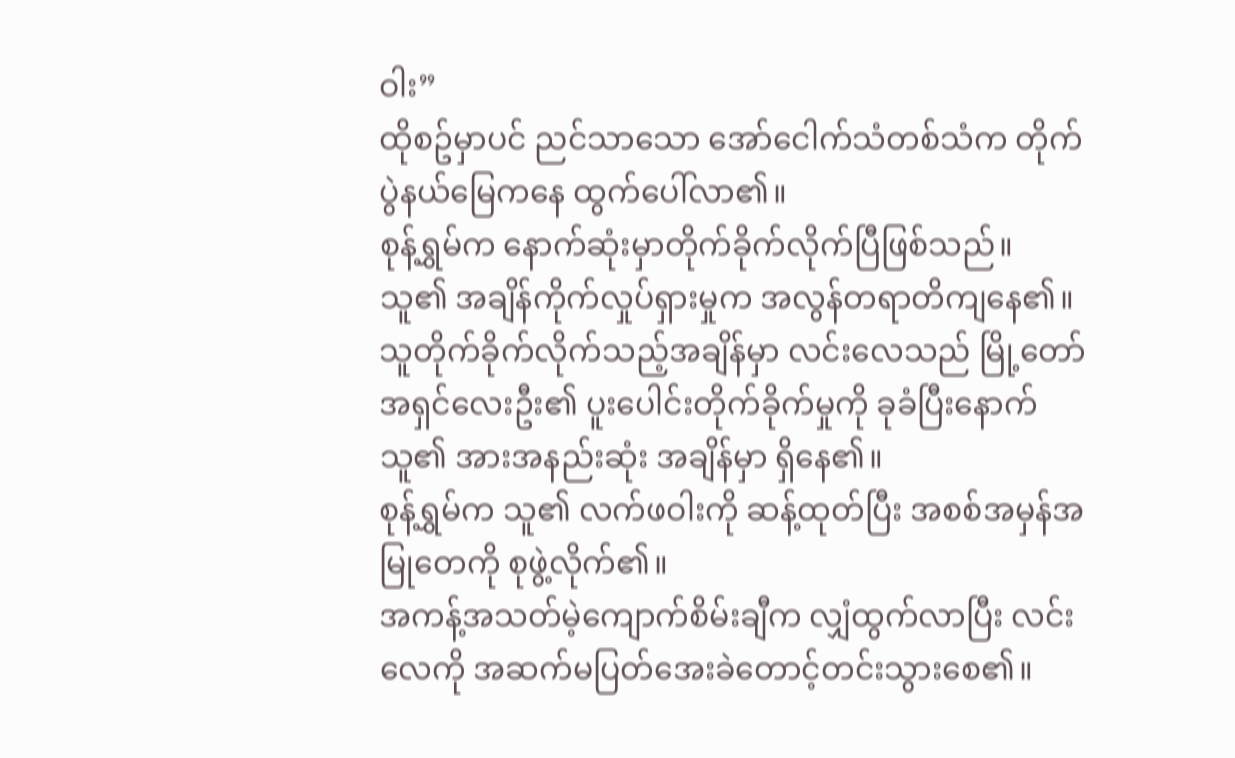ဝါး”
ထိုစဥ်မှာပင် ညင်သာသော အော်ငေါက်သံတစ်သံက တိုက်ပွဲနယ်မြေကနေ ထွက်ပေါ်လာ၏။
စုန့်ရွှမ်က နောက်ဆုံးမှာတိုက်ခိုက်လိုက်ပြီဖြစ်သည်။
သူ၏ အချိန်ကိုက်လှုပ်ရှားမှုက အလွန်တရာတိကျနေ၏။
သူတိုက်ခိုက်လိုက်သည့်အချိန်မှာ လင်းလေသည် မြို့တော်အရှင်လေးဦး၏ ပူးပေါင်းတိုက်ခိုက်မှုကို ခုခံပြီးနောက် သူ၏ အားအနည်းဆုံး အချိန်မှာ ရှိနေ၏။
စုန့်ရွှမ်က သူ၏ လက်ဖဝါးကို ဆန့်ထုတ်ပြီး အစစ်အမှန်အမြုတေကို စုဖွဲ့လိုက်၏။
အကန့်အသတ်မဲ့ကျောက်စိမ်းချီက လျှံထွက်လာပြီး လင်းလေကို အဆက်မပြတ်အေးခဲတောင့်တင်းသွားစေ၏။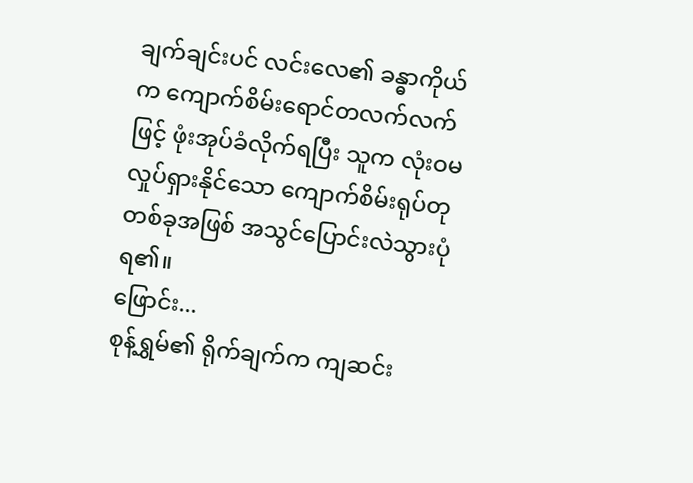ချက်ချင်းပင် လင်းလေ၏ ခန္ဓာကိုယ်က ကျောက်စိမ်းရောင်တလက်လက်ဖြင့် ဖုံးအုပ်ခံလိုက်ရပြီး သူက လုံးဝမလှုပ်ရှားနိုင်သော ကျောက်စိမ်းရုပ်တုတစ်ခုအဖြစ် အသွင်ပြောင်းလဲသွားပုံရ၏။
ဖြောင်း...
စုန့်ရွှမ်၏ ရိုက်ချက်က ကျဆင်း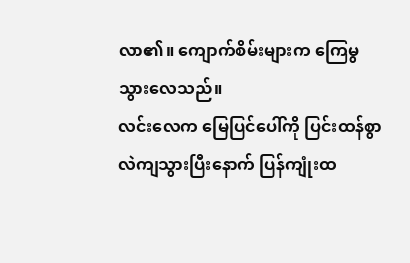လာ၏။ ကျောက်စိမ်းများက ကြေမွသွားလေသည်။
လင်းလေက မြေပြင်ပေါ်ကို ပြင်းထန်စွာလဲကျသွားပြီးနောက် ပြန်ကျုံးထ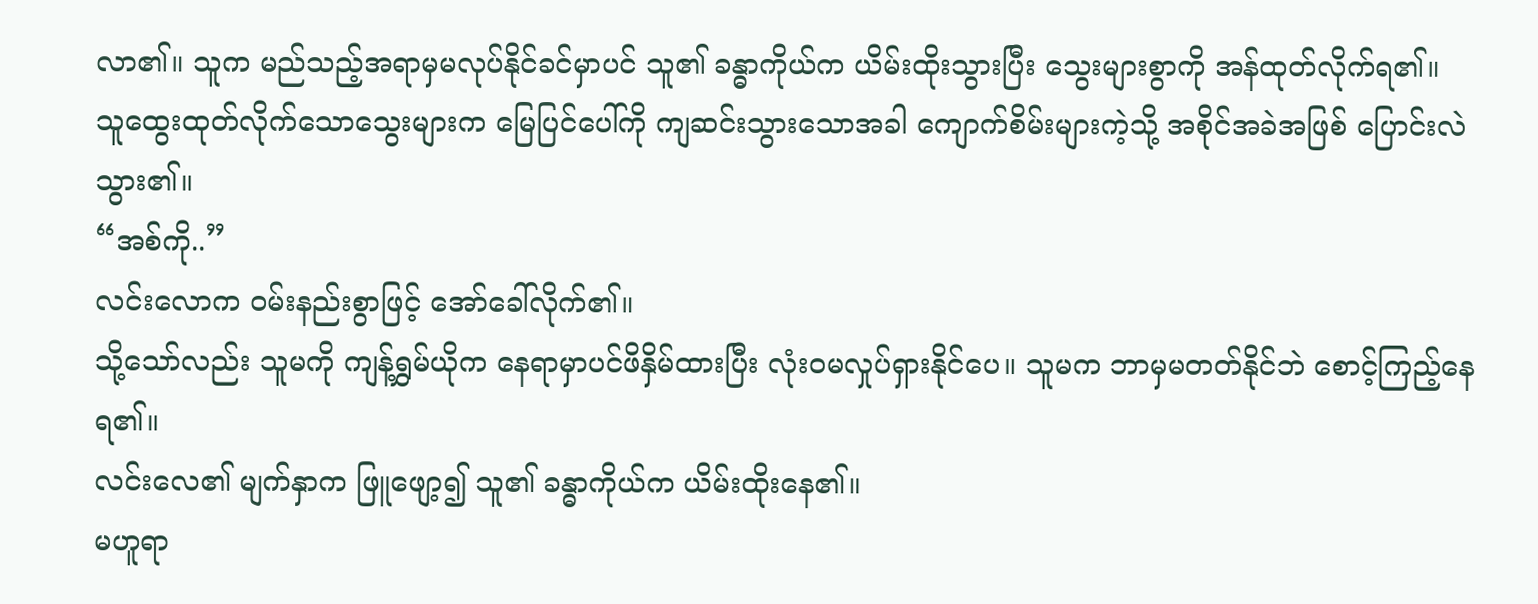လာ၏။ သူက မည်သည့်အရာမှမလုပ်နိုင်ခင်မှာပင် သူ၏ ခန္ဓာကိုယ်က ယိမ်းထိုးသွားပြီး သွေးများစွာကို အန်ထုတ်လိုက်ရ၏။
သူထွေးထုတ်လိုက်သောသွေးများက မြေပြင်ပေါ်ကို ကျဆင်းသွားသောအခါ ကျောက်စိမ်းများကဲ့သို့ အစိုင်အခဲအဖြစ် ပြောင်းလဲသွား၏။
“အစ်ကို..”
လင်းလောက ဝမ်းနည်းစွာဖြင့် အော်ခေါ်လိုက်၏။
သို့သော်လည်း သူမကို ကျန့်ရွှမ်ယိုက နေရာမှာပင်ဖိနှိမ်ထားပြီး လုံးဝမလှုပ်ရှားနိုင်ပေ။ သူမက ဘာမှမတတ်နိုင်ဘဲ စောင့်ကြည့်နေရ၏။
လင်းလေ၏ မျက်နှာက ဖြူဖျော့၍ သူ၏ ခန္ဓာကိုယ်က ယိမ်းထိုးနေ၏။
မဟူရာ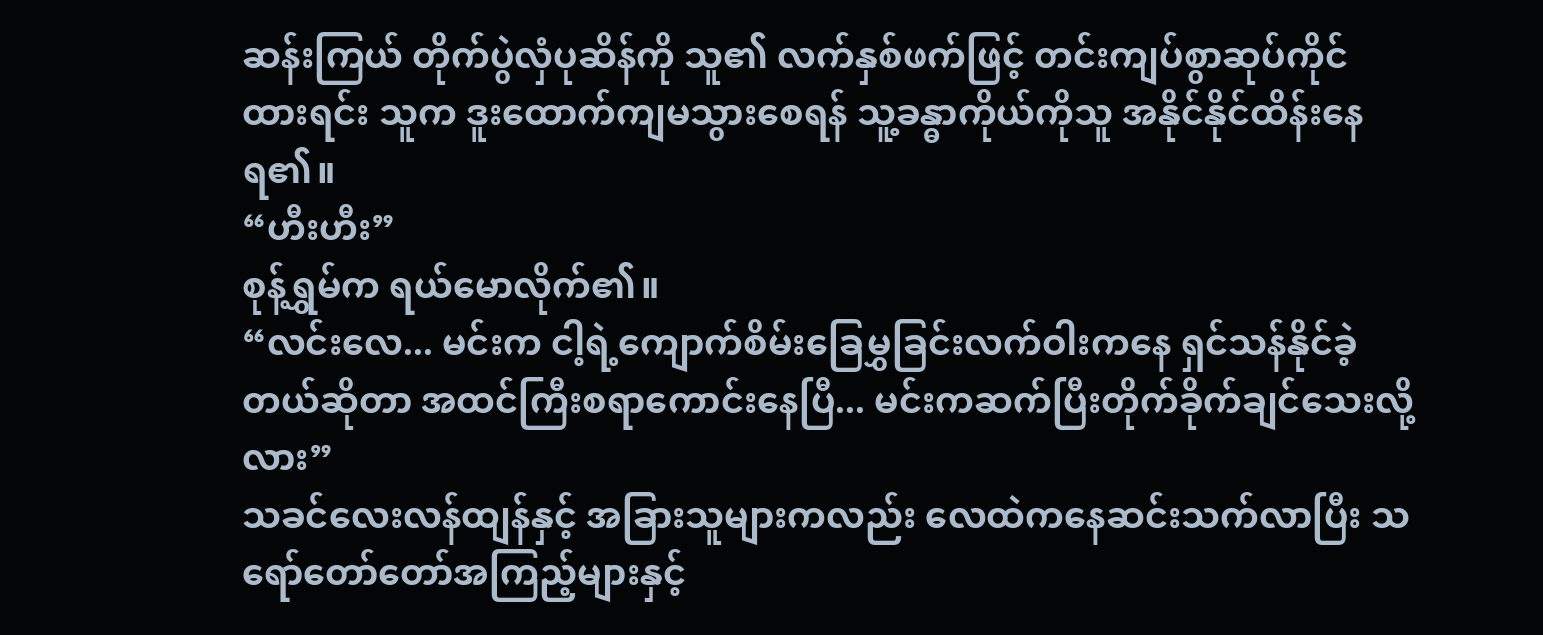ဆန်းကြယ် တိုက်ပွဲလှံပုဆိန်ကို သူ၏ လက်နှစ်ဖက်ဖြင့် တင်းကျပ်စွာဆုပ်ကိုင်ထားရင်း သူက ဒူးထောက်ကျမသွားစေရန် သူ့ခန္ဓာကိုယ်ကိုသူ အနိုင်နိုင်ထိန်းနေရ၏။
“ဟီးဟီး”
စုန့်ရွှမ်က ရယ်မောလိုက်၏။
“လင်းလေ... မင်းက ငါ့ရဲ့ကျောက်စိမ်းခြေမွှခြင်းလက်ဝါးကနေ ရှင်သန်နိုင်ခဲ့တယ်ဆိုတာ အထင်ကြီးစရာကောင်းနေပြီ... မင်းကဆက်ပြီးတိုက်ခိုက်ချင်သေးလို့လား”
သခင်လေးလန်ထျန်နှင့် အခြားသူများကလည်း လေထဲကနေဆင်းသက်လာပြီး သရော်တော်တော်အကြည့်များနှင့်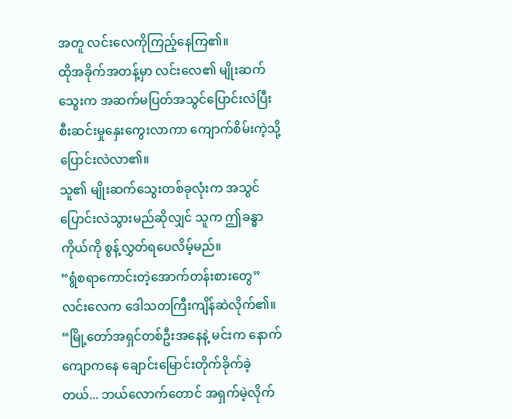အတူ လင်းလေကိုကြည့်နေကြ၏။
ထိုအခိုက်အတန့်မှာ လင်းလေ၏ မျိုးဆက်သွေးက အဆက်မပြတ်အသွင်ပြောင်းလဲပြီး စီးဆင်းမှုနှေးကွေးလာကာ ကျောက်စိမ်းကဲ့သို့ပြောင်းလဲလာ၏။
သူ၏ မျိုးဆက်သွေးတစ်ခုလုံးက အသွင်ပြောင်းလဲသွားမည်ဆိုလျှင် သူက ဤခန္ဓာကိုယ်ကို စွန့်လွှတ်ရပေလိမ့်မည်။
“ရွံစရာကောင်းတဲ့အောက်တန်းစားတွေ”
လင်းလေက ဒေါသတကြီးကျိန်ဆဲလိုက်၏။
“မြို့တော်အရှင်တစ်ဦးအနေနဲ့ မင်းက နောက်ကျောကနေ ချောင်းမြောင်းတိုက်ခိုက်ခဲ့တယ်... ဘယ်လောက်တောင် အရှက်မဲ့လိုက်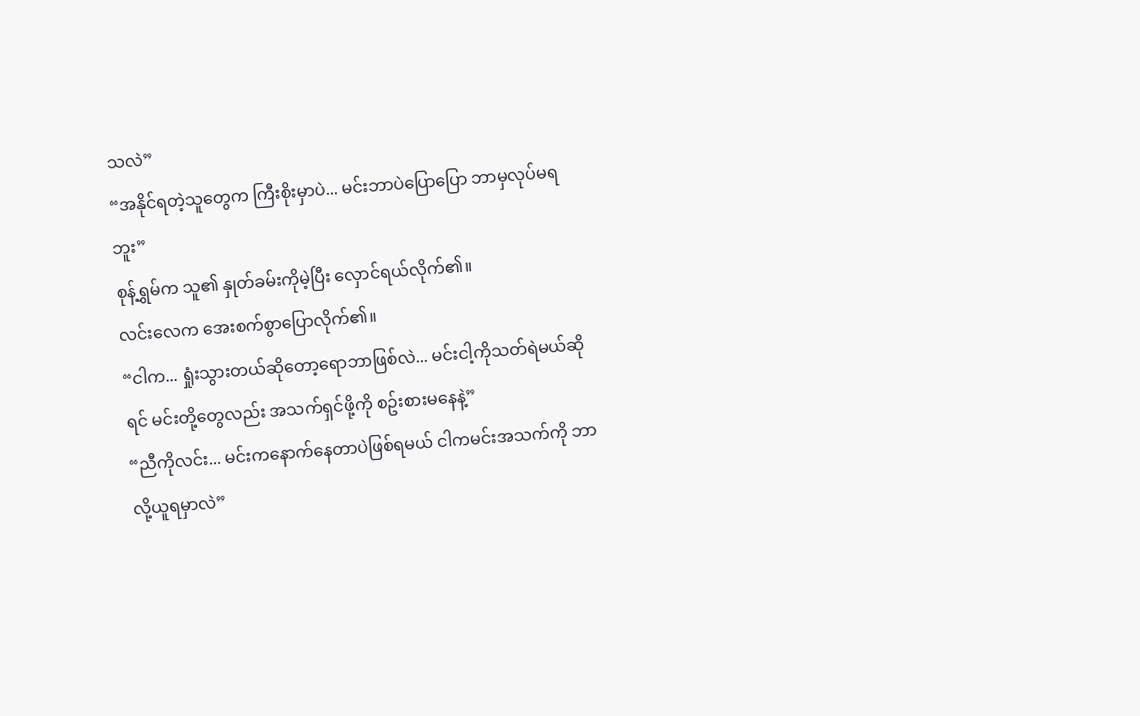သလဲ”
“အနိုင်ရတဲ့သူတွေက ကြီးစိုးမှာပဲ... မင်းဘာပဲပြောပြော ဘာမှလုပ်မရဘူး”
စုန့်ရွှမ်က သူ၏ နှုတ်ခမ်းကိုမဲ့ပြီး လှောင်ရယ်လိုက်၏။
လင်းလေက အေးစက်စွာပြောလိုက်၏။
“ငါက... ရှုံးသွားတယ်ဆိုတော့ရောဘာဖြစ်လဲ... မင်းငါ့ကိုသတ်ရဲမယ်ဆိုရင် မင်းတို့တွေလည်း အသက်ရှင်ဖို့ကို စဥ်းစားမနေနဲ့”
“ညီကိုလင်း... မင်းကနောက်နေတာပဲဖြစ်ရမယ် ငါကမင်းအသက်ကို ဘာလို့ယူရမှာလဲ”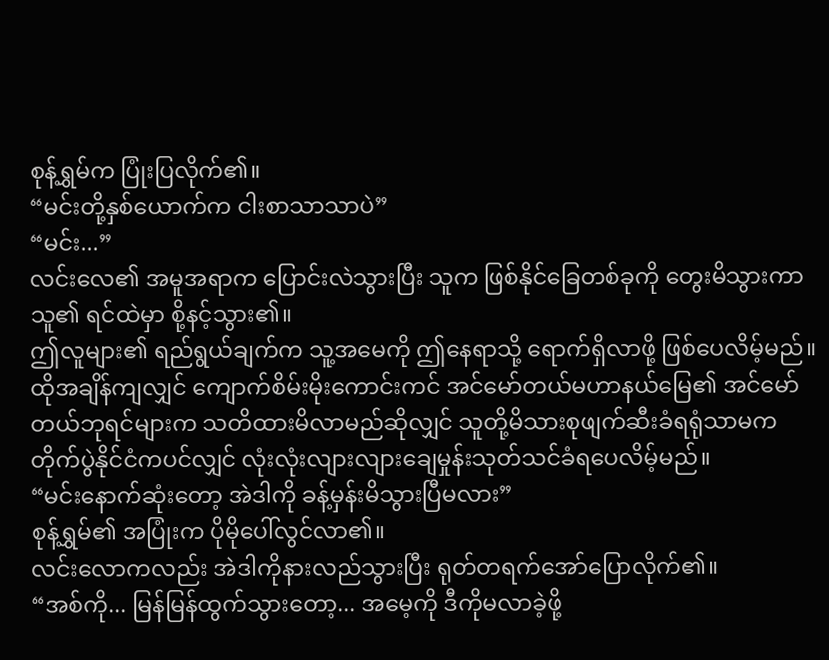စုန့်ရွှမ်က ပြုံးပြလိုက်၏။
“မင်းတို့နှစ်ယောက်က ငါးစာသာသာပဲ”
“မင်း...”
လင်းလေ၏ အမူအရာက ပြောင်းလဲသွားပြီး သူက ဖြစ်နိုင်ခြေတစ်ခုကို တွေးမိသွားကာ သူ၏ ရင်ထဲမှာ စို့နင့်သွား၏။
ဤလူများ၏ ရည်ရွယ်ချက်က သူ့အမေကို ဤနေရာသို့ ရောက်ရှိလာဖို့ ဖြစ်ပေလိမ့်မည်။
ထိုအချိန်ကျလျှင် ကျောက်စိမ်းမိုးကောင်းကင် အင်မော်တယ်မဟာနယ်မြေ၏ အင်မော်တယ်ဘုရင်များက သတိထားမိလာမည်ဆိုလျှင် သူတို့မိသားစုဖျက်ဆီးခံရရုံသာမက တိုက်ပွဲနိုင်ငံကပင်လျှင် လုံးလုံးလျားလျားချေမှုန်းသုတ်သင်ခံရပေလိမ့်မည်။
“မင်းနောက်ဆုံးတော့ အဲဒါကို ခန့်မှန်းမိသွားပြီမလား”
စုန့်ရွှမ်၏ အပြုံးက ပိုမိုပေါ်လွင်လာ၏။
လင်းလောကလည်း အဲဒါကိုနားလည်သွားပြီး ရုတ်တရက်အော်ပြောလိုက်၏။
“အစ်ကို... မြန်မြန်ထွက်သွားတော့... အမေ့ကို ဒီကိုမလာခဲ့ဖို့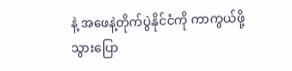နဲ့ အဖေနဲ့တိုက်ပွဲနိုင်ငံကို ကာကွယ်ဖို့သွားပြော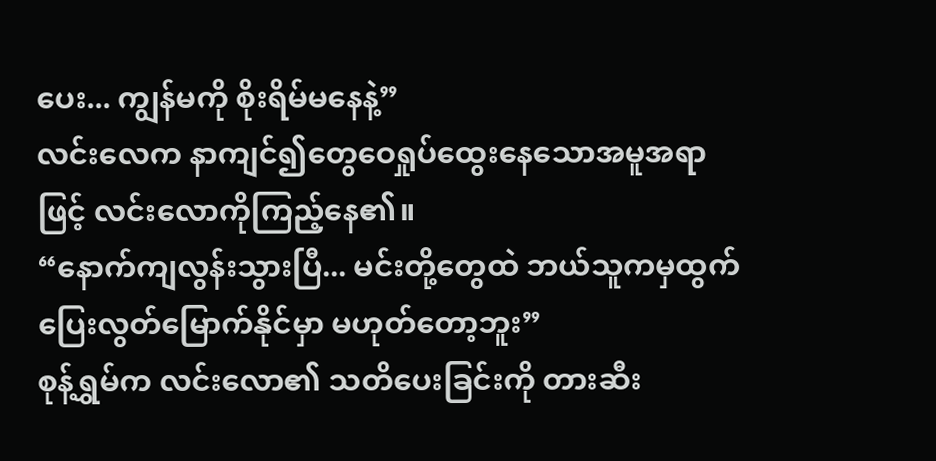ပေး... ကျွန်မကို စိုးရိမ်မနေနဲ့”
လင်းလေက နာကျင်၍တွေဝေရှုပ်ထွေးနေသောအမူအရာဖြင့် လင်းလောကိုကြည့်နေ၏။
“နောက်ကျလွန်းသွားပြီ... မင်းတို့တွေထဲ ဘယ်သူကမှထွက်ပြေးလွတ်မြောက်နိုင်မှာ မဟုတ်တော့ဘူး”
စုန့်ရွှမ်က လင်းလော၏ သတိပေးခြင်းကို တားဆီး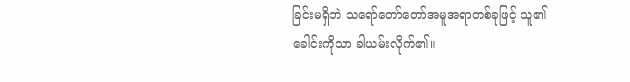ခြင်းမရှိဘဲ သရော်တော်တော်အမူအရာတစ်ခုဖြင့် သူ၏ ခေါင်းကိုသာ ခါယမ်းလိုက်၏။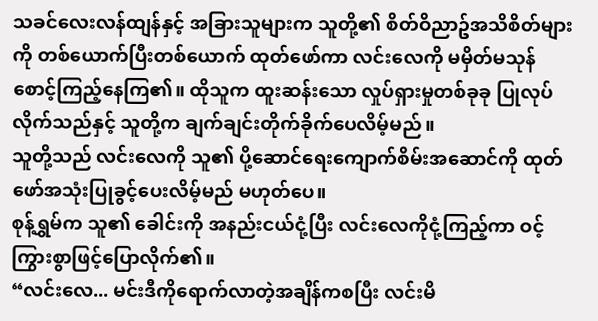သခင်လေးလန်ထျန်နှင့် အခြားသူများက သူတို့၏ စိတ်ဝိညာဥ်အသိစိတ်များကို တစ်ယောက်ပြီးတစ်ယောက် ထုတ်ဖော်ကာ လင်းလေကို မမှိတ်မသုန်စောင့်ကြည့်နေကြ၏။ ထိုသူက ထူးဆန်းသော လှုပ်ရှားမှုတစ်ခုခု ပြုလုပ်လိုက်သည်နှင့် သူတို့က ချက်ချင်းတိုက်ခိုက်ပေလိမ့်မည်။
သူတို့သည် လင်းလေကို သူ၏ ပို့ဆောင်ရေးကျောက်စိမ်းအဆောင်ကို ထုတ်ဖော်အသုံးပြုခွင့်ပေးလိမ့်မည် မဟုတ်ပေ။
စုန့်ရွှမ်က သူ၏ ခေါင်းကို အနည်းငယ်ငုံ့ပြီး လင်းလေကိုငုံ့ကြည့်ကာ ဝင့်ကြွားစွာဖြင့်ပြောလိုက်၏။
“လင်းလေ... မင်းဒီကိုရောက်လာတဲ့အချိန်ကစပြီး လင်းမိ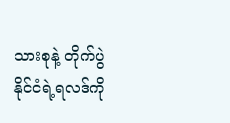သားစုနဲ့ တိုက်ပွဲနိုင်ငံရဲ့ရလဒ်ကို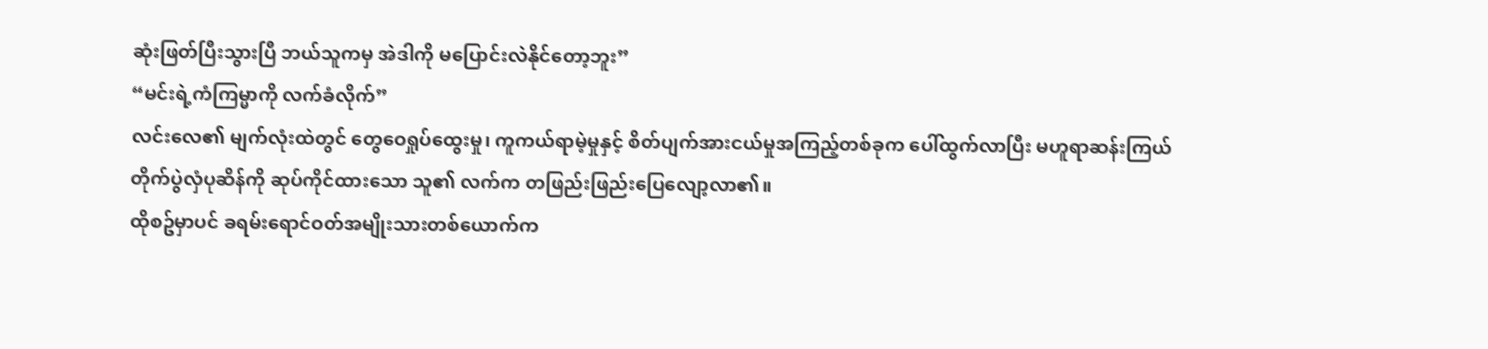ဆုံးဖြတ်ပြီးသွားပြီ ဘယ်သူကမှ အဲဒါကို မပြောင်းလဲနိုင်တော့ဘူး”
“မင်းရဲ့ကံကြမ္မာကို လက်ခံလိုက်”
လင်းလေ၏ မျက်လုံးထဲတွင် တွေဝေရှုပ်ထွေးမှု၊ ကူကယ်ရာမဲ့မှုနှင့် စိတ်ပျက်အားငယ်မှုအကြည့်တစ်ခုက ပေါ်ထွက်လာပြီး မဟူရာဆန်းကြယ် တိုက်ပွဲလှံပုဆိန်ကို ဆုပ်ကိုင်ထားသော သူ၏ လက်က တဖြည်းဖြည်းပြေလျော့လာ၏။
ထိုစဥ်မှာပင် ခရမ်းရောင်ဝတ်အမျိုးသားတစ်ယောက်က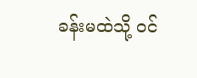ခန်းမထဲသို့ ဝင်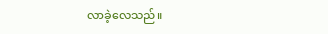လာခဲ့လေသည်။